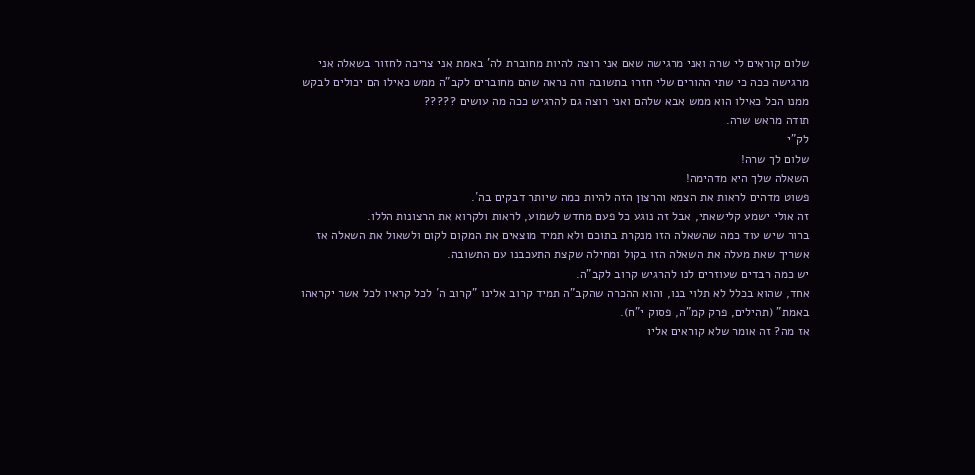שלום קוראים לי שרה ואני מרגישה שאם אני רוצה להיות מחוברת לה' באמת אני צריכה לחזור בשאלה אני מרגישה ככה כי שתי ההורים שלי חזרו בתשובה וזה נראה שהם מחוברים לקב"ה ממש כאילו הם יכולים לבקש ממנו הכל כאילו הוא ממש אבא שלהם ואני רוצה גם להרגיש ככה מה עושים ?????
תודה מראש שרה.
לק"י
שלום לך שרה!
השאלה שלך היא מדהימה!
פשוט מדהים לראות את הצמא והרצון הזה להיות כמה שיותר דבקים בה´.
זה אולי ישמע קלישאתי, אבל זה נוגע כל פעם מחדש לשמוע, לראות ולקרוא את הרצונות הללו.
ברור שיש עוד כמה שהשאלה הזו מנקרת בתוכם ולא תמיד מוצאים את המקום לקום ולשאול את השאלה אז אשריך שאת מעלה את השאלה הזו בקול ומחילה שקצת התעכבנו עם התשובה.
יש כמה רבדים שעוזרים לנו להרגיש קרוב לקב"ה.
אחד, שהוא בכלל לא תלוי בנו, והוא ההכרה שהקב"ה תמיד קרוב אלינו "קרוב ה´ לכל קראיו לכל אשר יקראהו באמת" (תהילים, פרק קמ"ה, פסוק י"ח).
אז מה? זה אומר שלא קוראים אליו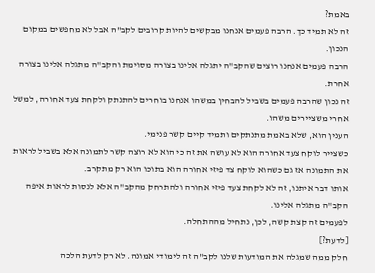באמת?
זה לא תמיד כך. הרבה פעמים אנחנו מבקשים להיות קרובים לקב"ה אבל לא מחפשים במקום הנכון.
הרבה פעמים אנחנו רוצים שהקב"ה יתגלה אלינו בצורה מסוימת והקב"ה מתגלה אלינו בצורה אחרת.
זה נכון שהרבה פעמים בשביל להבחין במשהו אנחנו בוחרים להתנתק ולקחת צעד אחורה, למשל אחרי משציירים משהו.
הענין הוא, שלא באמת מתנתקים ותמיד קיים קשר פנימי.
כשצייר לוקח צעד אחורה הוא לא עושה את זה כי הוא לא רוצה קשר לתמונה אלא בשביל לראות את התמונה אז גם כשהוא לוקח צד פיזי אחורה הוא בתוכו הוא רק מתקרב.
אותו דבר איתנו, זה לא לקחת צעד פיזי אחורה ולהתרחק מהקב"ה אלא לנסות לראות איפה הקב"ה מתגלה אלינו.
לפעמים זה קצת קשה, לכן, נתחיל מההתחלה.
[לדעת?]
חלק ממה שמגלה את המודעות שלנו לקב"ה זה לימודי אמונה. לא רק לדעת הלכה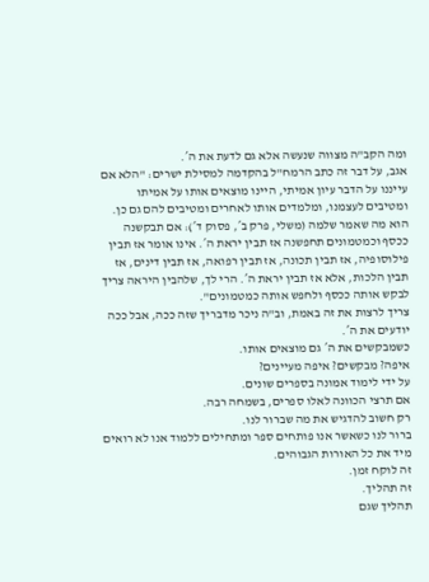ומה הקב"ה מצווה שנעשה אלא גם לדעת את ה´.
אגב, על דבר זה כתב הרמח"ל בהקדמה למסילת ישרים: "הלא אם עייננו על הדבר עיון אמיתי, היינו מוצאים אותו על אמיתו ומטיבים לעצמנו, ומלמדים אותו לאחרים ומטיבים להם גם כן. הוא מה שאמר שלמה (משלי, פרק ב´, פסוק ד´): אם תבקשנה ככסף וכמטמונים תחפשנה אז תבין יראת ה´. אינו אומר אז תבין פילוסופיה, אז תבין תכונה, אז תבין רפואה, אז תבין דינים, אז תבין הלכות, אלא אז תבין יראת ה´. הרי לך, שלהבין היראה צריך לבקש אותה ככסף ולחפש אותה כמטמונים".
צריך לרצות את זה באמת, וב"ה ניכר מדבריך שזה ככה, אבל ככה יודעים את ה´.
כשמבקשים את ה´ גם מוצאים אותו.
איפה? מבקשים? איפה מעיינים?
על ידי לימוד אמונה בספרים שונים.
אם תרצי הכוונה לאלו ספרים, בשמחה רבה.
רק חשוב להדגיש את מה שברור לנו.
ברור לנו כשאשר אנו פותחים ספר ומתחילים ללמוד אנו לא רואים מיד את כל האורות הגבוהים.
זה לוקח זמן.
זה תהליך.
תהליך שגם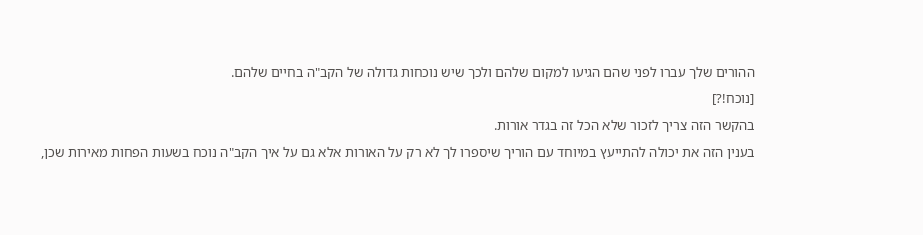ההורים שלך עברו לפני שהם הגיעו למקום שלהם ולכך שיש נוכחות גדולה של הקב"ה בחיים שלהם.
[נוכח!?]
בהקשר הזה צריך לזכור שלא הכל זה בגדר אורות.
בענין הזה את יכולה להתייעץ במיוחד עם הוריך שיספרו לך לא רק על האורות אלא גם על איך הקב"ה נוכח בשעות הפחות מאירות שכן,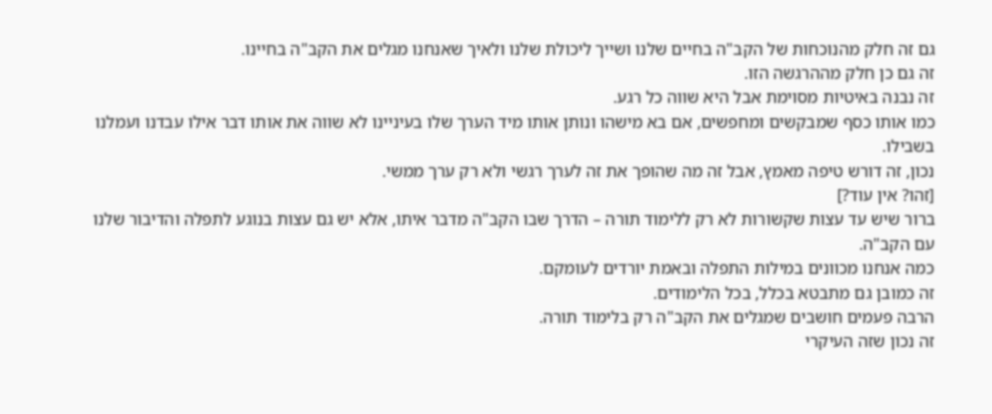גם זה חלק מהנוכחות של הקב"ה בחיים שלנו ושייך ליכולת שלנו ולאיך שאנחנו מגלים את הקב"ה בחיינו.
זה גם כן חלק מההרגשה הזו.
זה נבנה באיטיות מסוימת אבל היא שווה כל רגע.
כמו אותו כסף שמבקשים ומחפשים, אם בא מישהו ונותן אותו מיד הערך שלו בעיניינו לא שווה את אותו דבר אילו עבדנו ועמלנו בשבילו.
נכון, זה דורש טיפה מאמץ, אבל זה מה שהופך את זה לערך רגשי ולא רק ערך ממשי.
[זהו? אין עוד?]
ברור שיש עד עצות שקשורות לא רק ללימוד תורה – הדרך שבו הקב"ה מדבר איתו, אלא יש גם עצות בנוגע לתפלה והדיבור שלנו עם הקב"ה.
כמה אנחנו מכוונים במילות התפלה ובאמת יורדים לעומקם.
זה כמובן גם מתבטא בכלל, בכל הלימודים.
הרבה פעמים חושבים שמגלים את הקב"ה רק בלימוד תורה.
זה נכון שזה העיקרי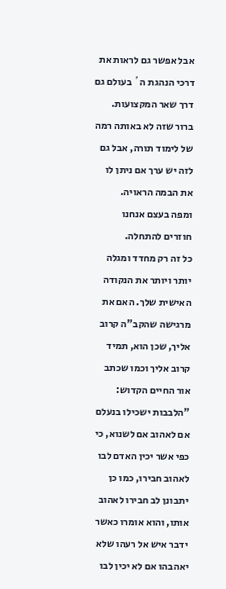אבל אפשר גם לראות את דרכי הנהגת ה´ בעולם גם דרך שאר המקצועות.
ברור שזה לא באותה רמה של לימוד תורה, אבל גם לזה יש ערך אם ניתן לו את הבמה הראויה.
ומפה בעצם אנחנו חוזרים להתחלה.
כל זה רק מחדד ומגלה יותר ויותר את הנקודה האישית שלך. האם את מרגישה שהקב"ה קרוב אליך, שכן הוא, תמיד קרוב אליך וכמו שכתב אור החיים הקדוש:
"הלבבות ישכילו בנעלם אם לאהוב אם לשנוא, כי כפי אשר יכין האדם לבו לאהוב חבירו, כמו כן יתבונן לב חבירו לאהוב אותו, והוא אומרו כאשר ידבר איש אל רעהו שלא יאהבהו אם לא יכין לבו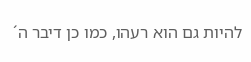להיות גם הוא רעהו, כמו כן דיבר ה´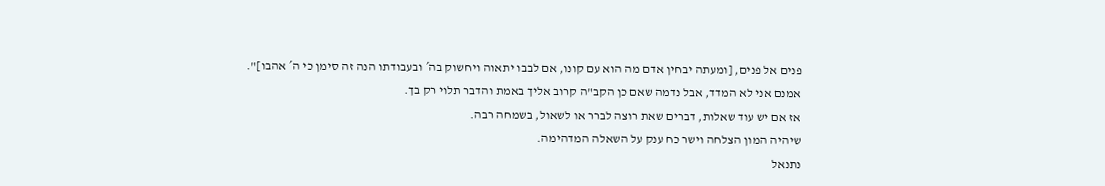פנים אל פנים, [ומעתה יבחין אדם מה הוא עם קונו, אם לבבו יתאוה ויחשוק בה´ ובעבודתו הנה זה סימן כי ה´ אהבו]".
אמנם אני לא המדד, אבל נדמה שאם כן הקב"ה קרוב אליך באמת והדבר תלוי רק בך.
אז אם יש עוד שאלות, דברים שאת רוצה לברר או לשאול, בשמחה רבה.
שיהיה המון הצלחה וישר כח ענק על השאלה המדהימה.
נתנאל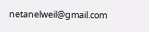netanelweil@gmail.com